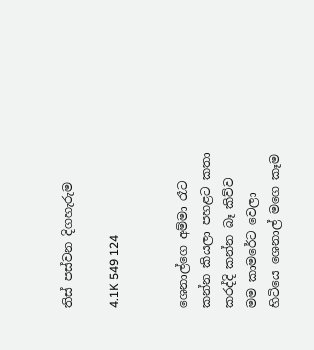තිස් පස්වන දිගහැරුම

4.1K 549 124


ශෙනාල්ගෙ අම්මා රෑට කන්න කියලා පහළට කතා කරද්දි කන්න බෑ කිව්ව මම කාමරේට වෙලා හිටියෙ ශෙනාල් මගෙ කෑම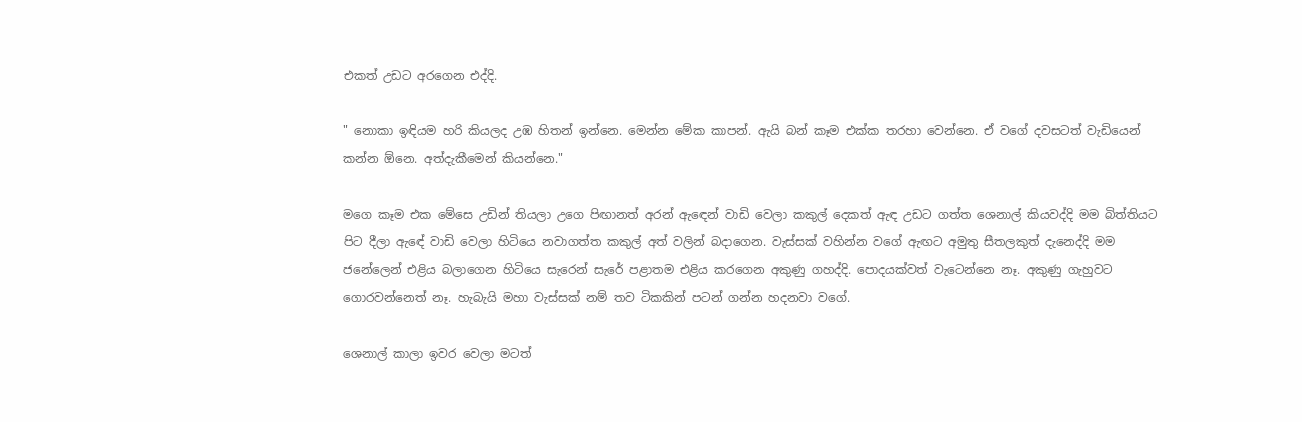එකත් උඩට අරගෙන එද්දි.

" නොකා ඉඳියම හරි කියලද උඹ හිතන් ඉන්නෙ. මෙන්න මේක කාපන්. ඇයි බන් කෑම එක්ක තරහා වෙන්නෙ. ඒ වගේ දවසටත් වැඩියෙන් කන්න ඕනෙ. අත්දැකීමෙන් කියන්නෙ."

මගෙ කෑම එක මේසෙ උඩින් තියලා උගෙ පිඟානත් අරන් ඇඳෙන් වාඩි වෙලා කකුල් දෙකත් ඇඳ උඩට ගත්ත ශෙනාල් කියවද්දි මම බිත්තියට පිට දීලා ඇඳේ වාඩි වෙලා හිටියෙ නවාගත්ත කකුල් අත් වලින් බදාගෙන. වැස්සක් වහින්න වගේ ඇඟට අමුතු සීතලකුත් දැනෙද්දි මම ජනේලෙන් එළිය බලාගෙන හිටියෙ සැරෙන් සැරේ පළාතම එළිය කරගෙන අකුණු ගහද්දි. පොදයක්වත් වැටෙන්නෙ නෑ. අකුණු ගැහුවට ගොරවන්නෙත් නෑ. හැබැයි මහා වැස්සක් නම් තව ටිකකින් පටන් ගන්න හදනවා වගේ.

ශෙනාල් කාලා ඉවර වෙලා මටත්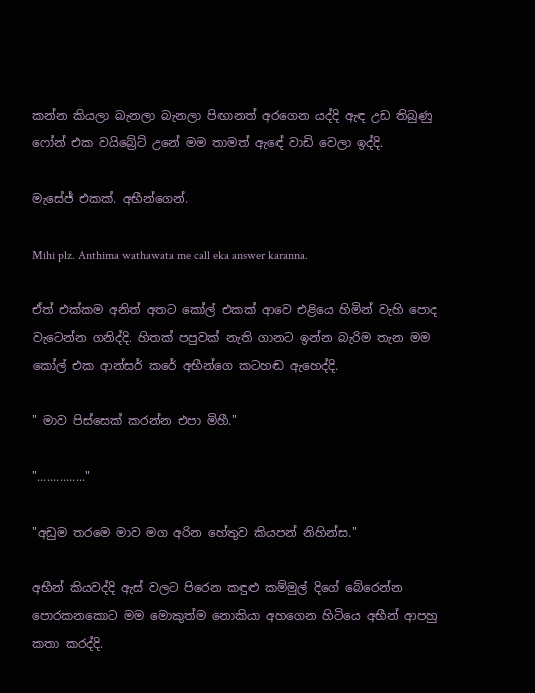කන්න කියලා බැනලා බැනලා පිඟානත් අරගෙන යද්දි ඇඳ උඩ තිබුණු ෆෝන් එක වයිබ්‍රේට් උනේ මම තාමත් ඇඳේ වාඩි වෙලා ඉද්දි.

මැසේජ් එකක්. අභීන්ගෙන්.

Mihi plz. Anthima wathawata me call eka answer karanna.

ඒත් එක්කම අනිත් අතට කෝල් එකක් ආවෙ එළියෙ හිමින් වැහි පොද වැටෙන්න ගනිද්දි. හිතක් පපුවක් නැති ගානට ඉන්න බැරිම තැන මම කෝල් එක ආන්සර් කරේ අභීන්ගෙ කටහඬ ඇහෙද්දි.

" මාව පිස්සෙක් කරන්න එපා මිහී."

"..............."

"අඩුම තරමෙ මාව මග අරින හේතුව කියපන් නිහින්ස."

අභීන් කියවද්දි ඇස් වලට පිරෙන කඳුළු කම්මුල් දිගේ බේරෙන්න පොරකනකොට මම මොකුත්ම නොකියා අහගෙන හිටියෙ අභීන් ආපහු කතා කරද්දි.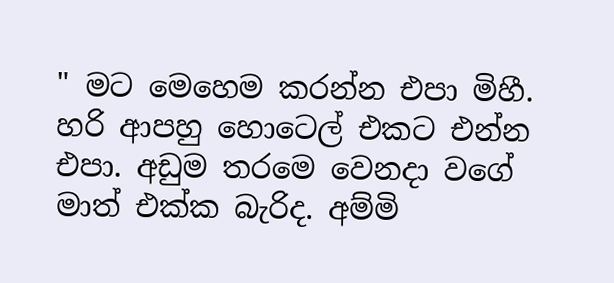" මට මෙහෙම කරන්න එපා මිහී. හරි ආපහු හොටෙල් එකට එන්න එපා. අඩුම තරමෙ වෙනදා වගේ මාත් එක්ක බැරිද. අම්මි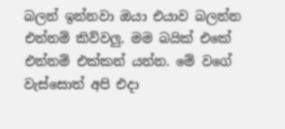බලන් ඉන්නවා ඔයා එයාව බලන්න එන්නම් කිව්වලු. මම බයික් එකේ එන්නම් එක්කන් යන්න. මේ වගේ වැස්සොත් අපි එදා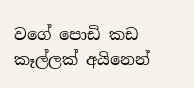වගේ පොඩි කඩ කෑල්ලක් අයිනෙන්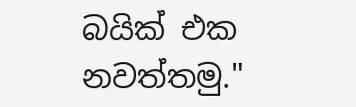බයික් එක නවත්තමු."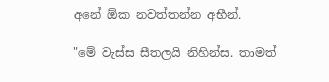අනේ ඕක නවත්තන්න අභීන්.

"මේ වැස්ස සීතලයි නිහින්ස. තාමත්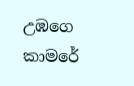උඹගෙ කාමරේ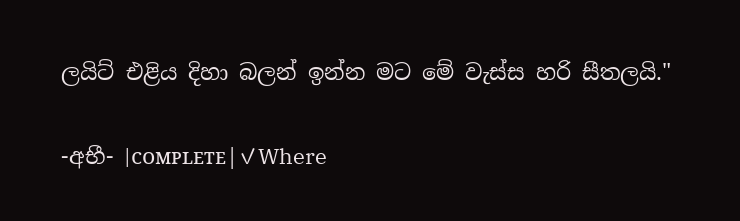ලයිට් එළිය දිහා බලන් ඉන්න මට මේ වැස්ස හරි සීතලයි."

-අභී- |ᴄᴏᴍᴘʟᴇᴛᴇ|✓Where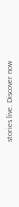stories live. Discover now